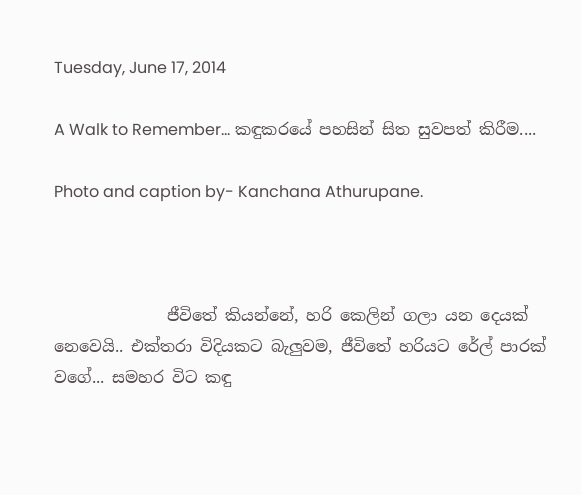Tuesday, June 17, 2014

A Walk to Remember... කඳුකරයේ පහසින් සිත සුවපත් කිරීම....

Photo and caption by- Kanchana Athurupane.



              ජීවිතේ කියන්නේ, හරි කෙලින් ගලා යන දෙයක් නෙවෙයි.. එක්තරා විදියකට බැලුවම, ජීවිතේ හරියට රේල් පාරක් වගේ... සමහර විට කඳු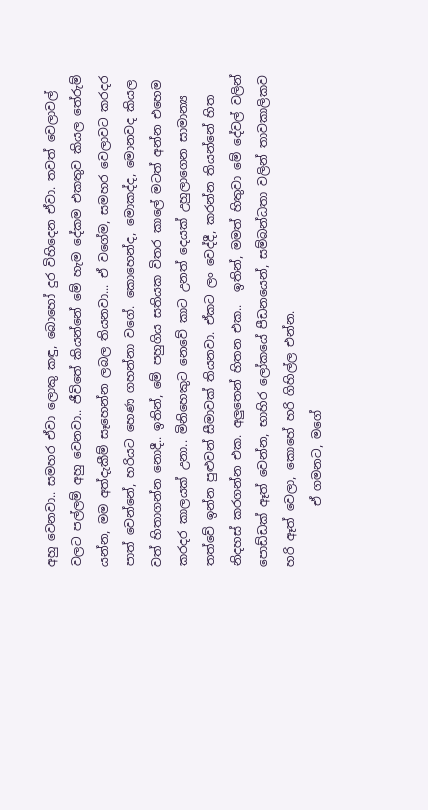අහු වෙනවා.. සමහර ඒවා ලොකු කඳු, බොහෝ දුර විහිදෙන ඒවා. තවත් වෙලාවල් වලට පල්ලම් අහු වෙනවා.. ජීවිතේ කියන්නේ මේ හැම දේකම එකතුව කියල තේරුම් යන්න, මම අත්දැකීම් සෑහෙන්න ලබල තියනවා... ඒ වගේම, සමහර වෙලාවට කරදර පාත් වෙන්නේ, හරියට හෙණ ගහන්නා වගේ. කොහෙන්ද, මොකද්ද, මොනවද කියල වත් හිතාගන්න නොදී.. ඉතින්, මේ පහුගිය සතියක විතර කාලේ මටත් අන්න එහෙම කරදර කාලයක් උනා.. මිනිහෙකුට නෙවේ කාට උනත් දෙයක් උහුලාගෙන සාමාන්‍ය තත්වේ ඉන්න පුළුවන් සීමාවක් තියනවා. ඒකට ලං වෙද්දී, කරන්න තියන්නේ හිත නිදහස් කරගන්න එක. අලුතෙන් හිතන එක..  ඉතින්, මමත් හිතුවා මේ දේවල් වලින් පොඩ්ඩක් ඈත් වෙන්න, භාහිර ලෝකයේ පීඩනයෙන්, සම්බන්ධතා වලින් තාවකාලිකව හරි ඈත් වෙලා, කොහේ හරි ගිහිල්ල එන්න.
          ඒ ගමනට, මගේ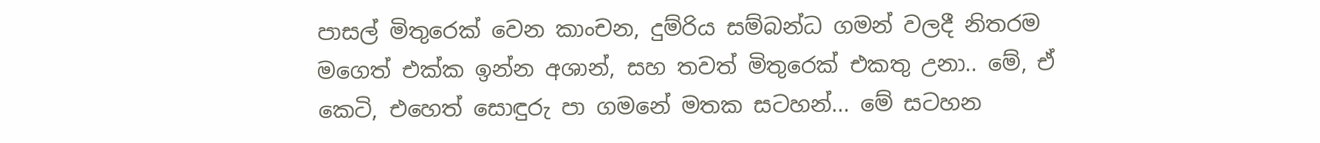පාසල් මිතුරෙක් වෙන කාංචන, දුම්රිය සම්බන්ධ ගමන් වලදී නිතරම මගෙත් එක්ක ඉන්න අශාන්, සහ තවත් මිතුරෙක් එකතු උනා.. මේ, ඒ කෙටි, එහෙත් සොඳුරු පා ගමනේ මතක සටහන්... මේ සටහන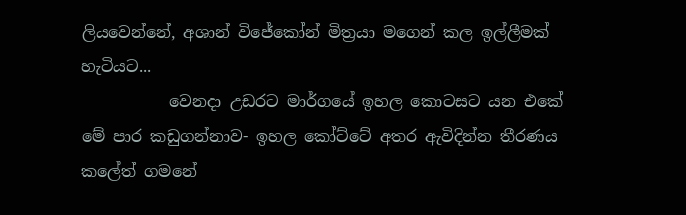ලියවෙන්නේ, අශාන් විජේකෝන් මිත්‍රයා මගෙන් කල ඉල්ලීමක් හැටියට...
           වෙනදා උඩරට මාර්ගයේ ඉහල කොටසට යන එකේ මේ පාර කඩුගන්නාව- ඉහල කෝට්ටේ අතර ඇවිදින්න තීරණය කලේත් ගමනේ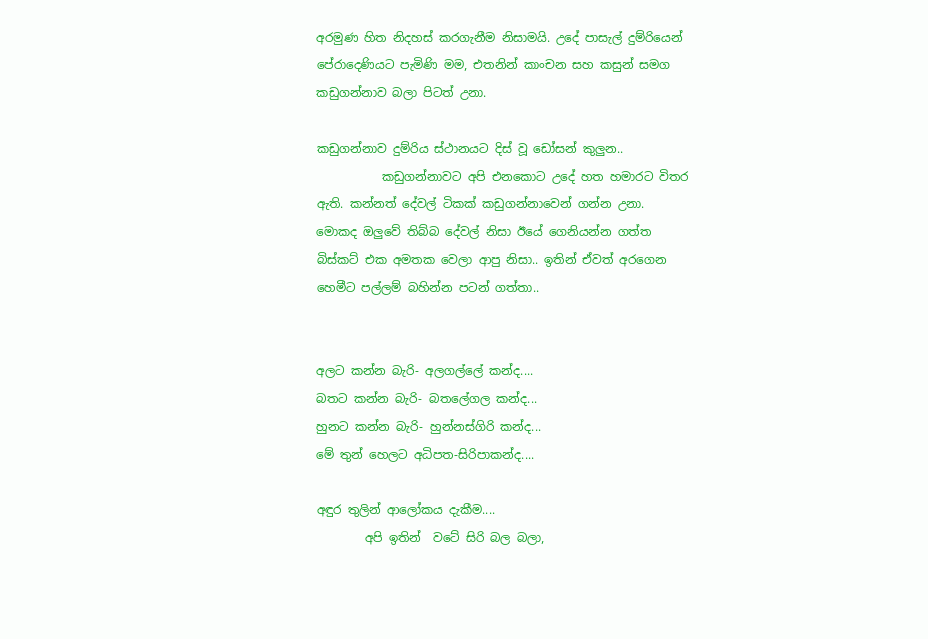අරමුණ හිත නිදහස් කරගැනීම නිසාමයි. උදේ පාසැල් දුම්රියෙන් පේරාදෙණියට පැමිණි මම, එතනින් කාංචන සහ කසුන් සමග කඩුගන්නාව බලා පිටත් උනා.

කඩුගන්නාව දුම්රිය ස්ථානයට දිස් වූ ඩෝසන් කුලුන..
           කඩුගන්නාවට අපි එනකොට උදේ හත හමාරට විතර ඇති. කන්නත් දේවල් ටිකක් කඩුගන්නාවෙන් ගන්න උනා. මොකද ඔලුවේ තිබ්බ දේවල් නිසා ඊයේ ගෙනියන්න ගත්ත බිස්කට් එක අමතක වෙලා ආපු නිසා.. ඉතින් ඒවත් අරගෙන හෙමීට පල්ලම් බහින්න පටන් ගත්තා..


අලට කන්න බැරි- අලගල්ලේ කන්ද....
බතට කන්න බැරි- බතලේගල කන්ද...
හුනට කන්න බැරි- හුන්නස්ගිරි කන්ද...
මේ තුන් හෙලට අධිපත-සිරිපාකන්ද....

අඳුර තුලින් ආලෝකය දැකීම....
        අපි ඉතින්  වටේ සිරි බල බලා,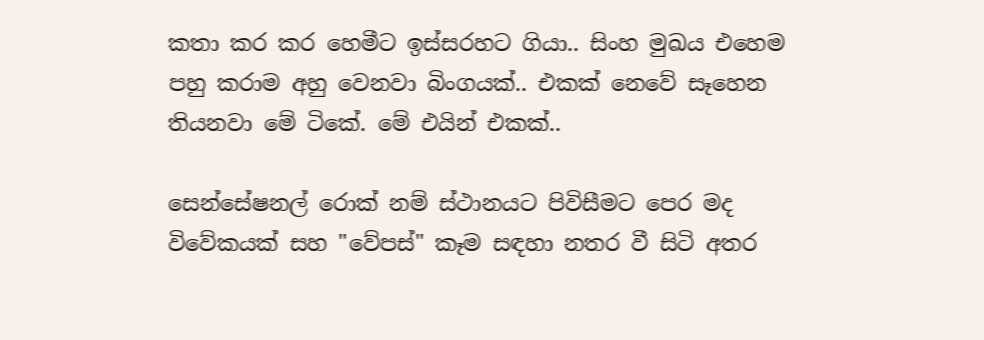කතා කර කර හෙමීට ඉස්සරහට ගියා.. සිංහ මුඛය එහෙම පහු කරාම අහු වෙනවා බිංගයක්.. එකක් නෙවේ සෑහෙන තියනවා මේ ටිකේ. මේ එයින් එකක්..

සෙන්සේෂනල් රොක් නම් ස්ථානයට පිවිසීමට පෙර මද විවේකයක් සහ "වේපස්" කෑම සඳහා නතර වී සිටි අතර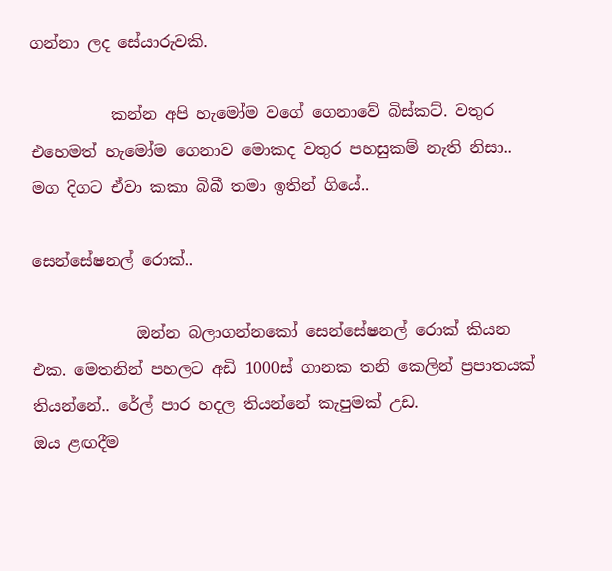ගන්නා ලද සේයාරුවකි.

          කන්න අපි හැමෝම වගේ ගෙනාවේ බිස්කට්. වතුර එහෙමත් හැමෝම ගෙනාව මොකද වතුර පහසුකම් නැති නිසා.. මග දිගට ඒවා කකා බිබී තමා ඉතින් ගියේ..

සෙන්සේෂනල් රොක්..

             ඔන්න බලාගන්නකෝ සෙන්සේෂනල් රොක් කියන එක. මෙතනින් පහලට අඩි 1000ස් ගානක තනි කෙලින් ප්‍රපාතයක් තියන්නේ.. රේල් පාර හදල තියන්නේ කැපුමක් උඩ.
ඔය ළඟදීම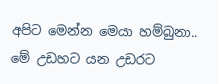අපිට මෙන්න මෙයා හම්බුනා.. මේ උඩහට යන උඩරට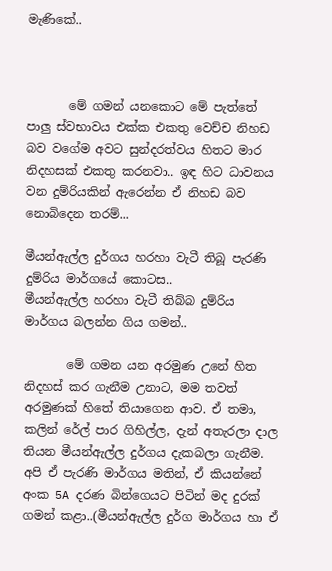මැණිකේ..



       මේ ගමන් යනකොට මේ පැත්තේ පාලු ස්වභාවය එක්ක එකතු වෙච්ච නිහඩ බව වගේම අවට සුන්දරත්වය හිතට මාර නිදහසක් එකතු කරනවා.. ඉඳ හිට ධාවනය වන දුම්රියකින් ඇරෙන්න ඒ නිහඩ බව නොබිදෙන තරම්...

මීයන්ඇල්ල දුර්ගය හරහා වැටී තිබූ පැරණි දුම්රිය මාර්ගයේ කොටස..
මීයන්ඇල්ල හරහා වැටී තිබ්බ දුම්රිය මාර්ගය බලන්න ගිය ගමන්..

       මේ ගමන යන අරමුණ උනේ හිත නිදහස් කර ගැනීම උනාට, මම තවත් අරමුණක් හිතේ තියාගෙන ආව. ඒ තමා, කලින් රේල් පාර ගිහිල්ල, දැන් අතැරලා දාල තියන මීයන්ඇල්ල දුර්ගය දැකබලා ගැනීම. අපි ඒ පැරණි මාර්ගය මතින්, ඒ කියන්නේ අංක 5A දරණ බින්ගෙයට පිටින් මද දුරක් ගමන් කළා..(මීයන්ඇල්ල දුර්ග මාර්ගය හා ඒ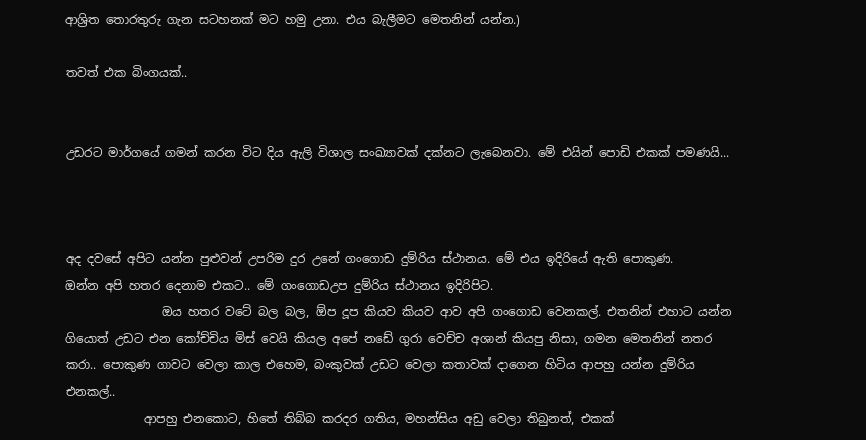ආශ්‍රිත තොරතුරු ගැන සටහනක් මට හමු උනා. එය බැලීමට මෙතනින් යන්න.)

තවත් එක බිංගයක්..


උඩරට මාර්ගයේ ගමන් කරන විට දිය ඇලි විශාල සංඛ්‍යාවක් දක්නට ලැබෙනවා. මේ එයින් පොඩි එකක් පමණයි...



අද දවසේ අපිට යන්න පුළුවන් උපරිම දුර උනේ ගංගොඩ දුම්රිය ස්ථානය. මේ එය ඉදිරියේ ඇති පොකුණ.
ඔන්න අපි හතර දෙනාම එකට.. මේ ගංගොඩඋප දුම්රිය ස්ථානය ඉදිරිපිට.
                ඔය හතර වටේ බල බල, ඕප දූප කියව කියව ආව අපි ගංගොඩ වෙනකල්. එතනින් එහාට යන්න ගියොත් උඩට එන කෝච්චිය මිස් වෙයි කියල අපේ නඩේ ගුරා වෙච්ච අශාන් කියපු නිසා, ගමන මෙතනින් නතර කරා.. පොකුණ ගාවට වෙලා කාල එහෙම, බංකුවක් උඩට වෙලා කතාවක් දාගෙන හිටිය ආපහු යන්න දුම්රිය එනකල්..
             ආපහු එනකොට, හිතේ තිබ්බ කරදර ගතිය, මහන්සිය අඩු වෙලා තිබුනත්, එකක්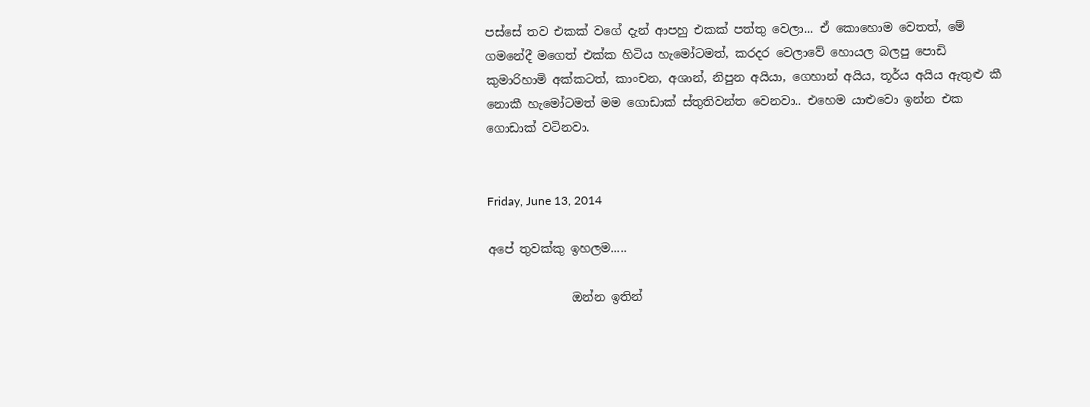පස්සේ තව එකක් වගේ දැන් ආපහු එකක් පත්තු වෙලා... ඒ කොහොම වෙතත්, මේ ගමනේදී මගෙත් එක්ක හිටිය හැමෝටමත්, කරදර වෙලාවේ හොයල බලපු පොඩි කුමාරිහාමි අක්කටත්, කාංචන, අශාන්, නිපුන අයියා, ගෙහාන් අයිය, තූර්ය අයිය ඇතුළු කී නොකී හැමෝටමත් මම ගොඩාක් ස්තුතිවන්ත වෙනවා.. එහෙම යාළුවො ඉන්න එක ගොඩාක් වටිනවා.


Friday, June 13, 2014

අපේ තුවක්කු ඉහලම.....

              ඔන්න ඉතින්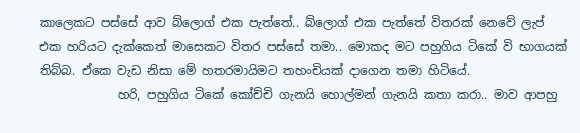කාලෙකට පස්සේ ආව බ්ලොග් එක පැත්තේ.. බ්ලොග් එක පැත්තේ විතරක් නෙවේ ලැප් එක හරියට දැක්කෙත් මාසෙකට විතර පස්සේ තමා.. මොකද මට පහුගිය ටිකේ වි භාගයක් තිබ්බ. ඒකෙ වැඩ නිසා මේ හතරමායිමට තහංචියක් දාගෙන තමා හිටියේ.
             හරි, පහුගිය ටිකේ කෝච්චි ගැනයි හොල්මන් ගැනයි කතා කරා.. මාව ආපහු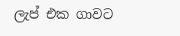ලැප් එක ගාවට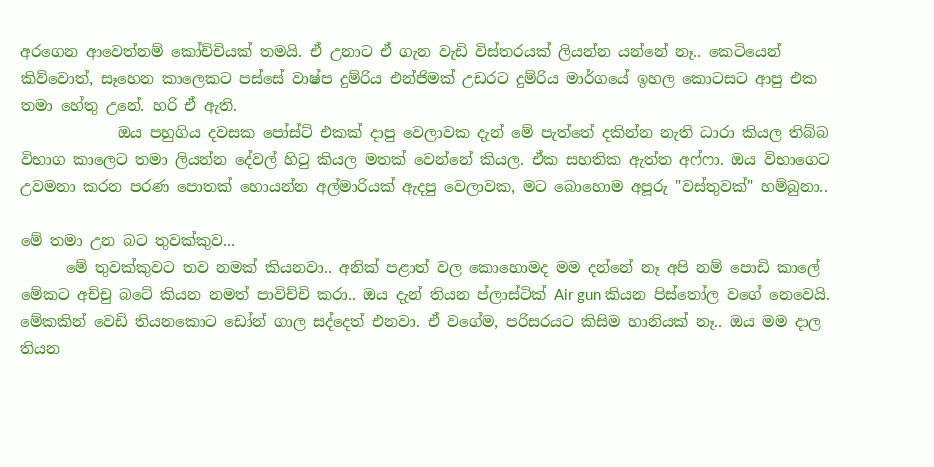අරගෙන ආවෙත්නම් කෝච්චියක් තමයි. ඒ උනාට ඒ ගැන වැඩි විස්තරයක් ලියන්න යන්නේ නෑ.. කෙටියෙන් කිව්වොත්, සෑහෙන කාලෙකට පස්සේ වාෂ්ප දුම්රිය එන්ජිමක් උඩරට දුම්රිය මාර්ගයේ ඉහල කොටසට ආපු එක තමා හේතු උනේ. හරි ඒ ඇති.
             ඔය පහුගිය දවසක පෝස්ට් එකක් දාපු වෙලාවක දැන් මේ පැත්තේ දකින්න නැති ධාරා කියල තිබ්බ විභාග කාලෙට තමා ලියන්න දේවල් හිටු කියල මතක් වෙන්නේ කියල. ඒක සහතික ඇත්ත අෆ්ෆා. ඔය විභාගෙට උවමනා කරන පරණ පොතක් හොයන්න අල්මාරියක් ඇදපු වෙලාවක, මට බොහොම අපූරු "වස්තුවක්" හම්බුනා..

මේ තමා උන බට තුවක්කුව...
      මේ තුවක්කුවට තව නමක් කියනවා.. අනික් පළාත් වල කොහොමද මම දන්නේ නෑ අපි නම් පොඩි කාලේ මේකට අච්චු බටේ කියන නමත් පාවිච්චි කරා.. ඔය දැන් තියන ප්ලාස්ටික් Air gun කියන පිස්තෝල වගේ නෙවෙයි. මේකකින් වෙඩි තියනකොට ඩෝන් ගාල සද්දෙත් එනවා. ඒ වගේම, පරිසරයට කිසිම හානියක් නෑ.. ඔය මම දාල තියන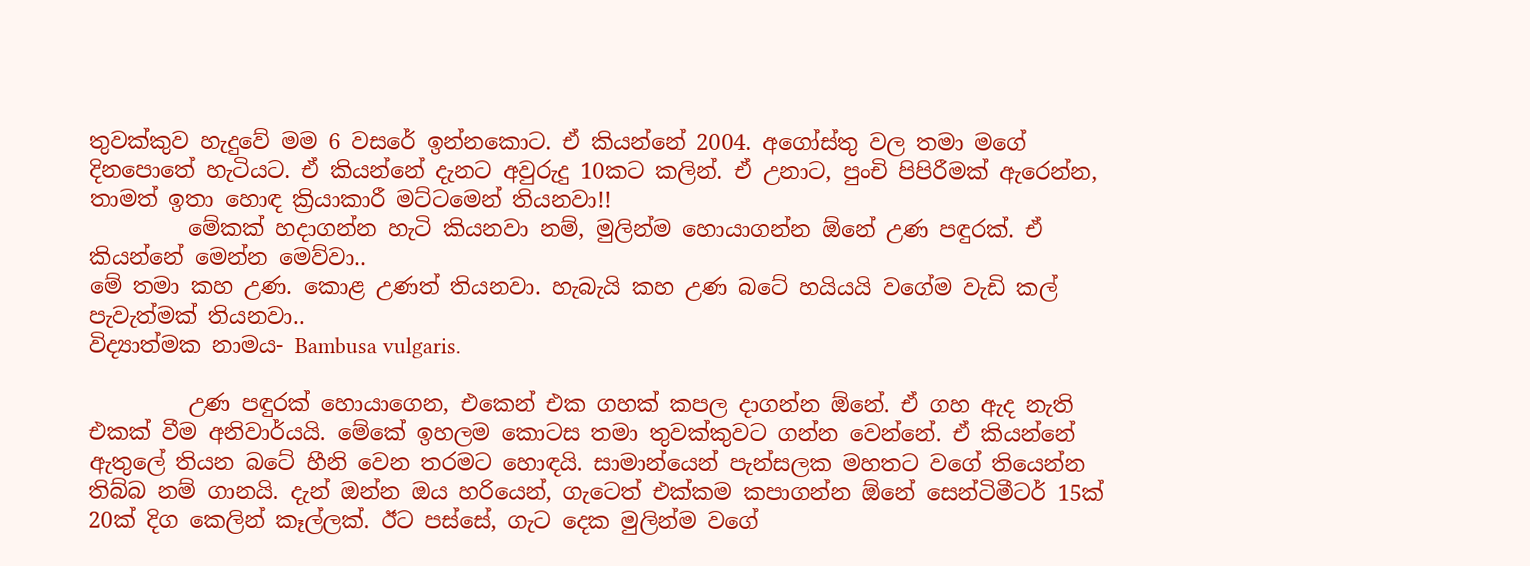තුවක්කුව හැදුවේ මම 6 වසරේ ඉන්නකොට. ඒ කියන්නේ 2004. අගෝස්තු වල තමා මගේ දිනපොතේ හැටියට. ඒ කියන්නේ දැනට අවුරුදු 10කට කලින්. ඒ උනාට, පුංචි පිපිරීමක් ඇරෙන්න, තාමත් ඉතා හොඳ ක්‍රියාකාරී මට්ටමෙන් තියනවා!!
         මේකක් හදාගන්න හැටි කියනවා නම්, මුලින්ම හොයාගන්න ඕනේ උණ පඳුරක්. ඒ කියන්නේ මෙන්න මෙව්වා..
මේ තමා කහ උණ. කොළ උණත් තියනවා. හැබැයි කහ උණ බටේ හයියයි වගේම වැඩි කල් පැවැත්මක් තියනවා..
විද්‍යාත්මක නාමය- Bambusa vulgaris.

         උණ පඳුරක් හොයාගෙන, එකෙන් එක ගහක් කපල දාගන්න ඕනේ. ඒ ගහ ඇද නැති එකක් වීම අනිවාර්යයි. මේකේ ඉහලම කොටස තමා තුවක්කුවට ගන්න වෙන්නේ. ඒ කියන්නේ ඇතුලේ තියන බටේ හීනි වෙන තරමට හොඳයි. සාමාන්යෙන් පැන්සලක මහතට වගේ තියෙන්න තිබ්බ නම් ගානයි. දැන් ඔන්න ඔය හරියෙන්, ගැටෙත් එක්කම කපාගන්න ඕනේ සෙන්ටිමීටර් 15ක් 20ක් දිග කෙලින් කෑල්ලක්. ඊට පස්සේ, ගැට දෙක මුලින්ම වගේ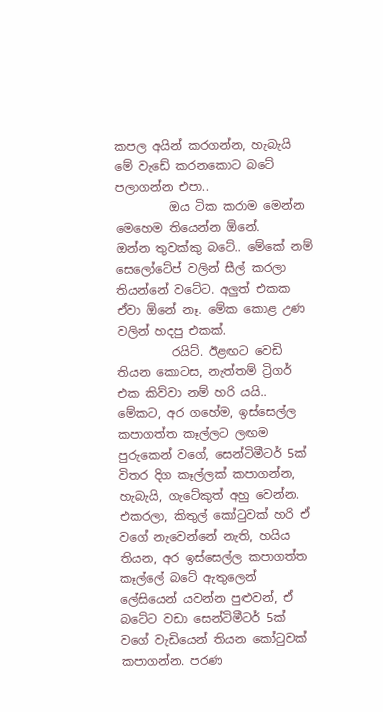කපල අයින් කරගන්න, හැබැයි මේ වැඩේ කරනකොට බටේ පලාගන්න එපා..
         ඔය ටික කරාම මෙන්න මෙහෙම තියෙන්න ඕනේ.
ඔන්න තුවක්කු බටේ.. මේකේ නම් සෙලෝටේප් වලින් සීල් කරලා තියන්නේ වටේට. අලුත් එකක ඒවා ඕනේ නෑ. මේක කොළ උණ වලින් හදපු එකක්.
         රයිට්. ඊළඟට වෙඩි තියන කොටස, නැත්තම් ට්‍රිගර් එක කිව්වා නම් හරි යයි.. මේකට, අර ගහේම, ඉස්සෙල්ල කපාගත්ත කෑල්ලට ලඟම පුරුකෙන් වගේ, සෙන්ටිමීටර් 5ක් විතර දිග කෑල්ලක් කපාගන්න, හැබැයි, ගැටේකුත් අහු වෙන්න. එකරලා, කිතුල් කෝටුවක් හරි ඒ වගේ නැවෙන්නේ නැති, හයිය තියන, අර ඉස්සෙල්ල කපාගත්ත කෑල්ලේ බටේ ඇතුලෙන් ලේසියෙන් යවන්න පුළුවන්, ඒ බටේට වඩා සෙන්ටිමීටර් 5ක් වගේ වැඩියෙන් තියන කෝටුවක් කපාගන්න. පරණ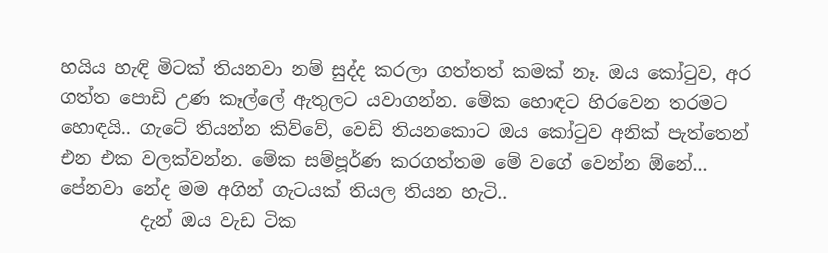හයිය හැඳි මිටක් තියනවා නම් සුද්ද කරලා ගත්තත් කමක් නෑ. ඔය කෝටුව, අර ගත්ත පොඩි උණ කෑල්ලේ ඇතුලට යවාගන්න. මේක හොඳට හිරවෙන තරමට හොඳයි.. ගැටේ තියන්න කිව්වේ, වෙඩි තියනකොට ඔය කෝටුව අනික් පැත්තෙන් එන එක වලක්වන්න. මේක සම්පූර්ණ කරගත්තම මේ වගේ වෙන්න ඕනේ...
පේනවා නේද මම අගින් ගැටයක් තියල තියන හැටි..
         දැන් ඔය වැඩ ටික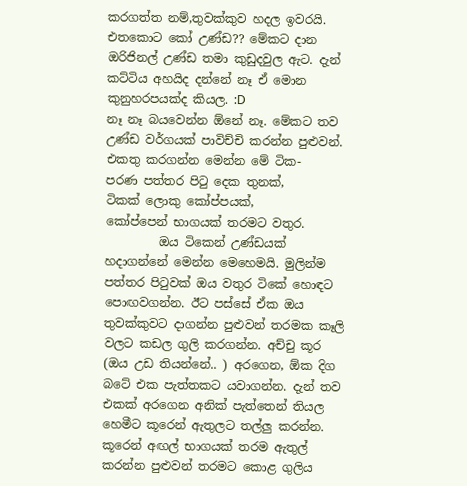කරගත්ත නම්,තුවක්කුව හදල ඉවරයි. එතකොට කෝ උණ්ඩ?? මේකට දාන ඔරිජිනල් උණ්ඩ තමා කුඩුදවුල ඇට. දැන් කට්ටිය අහයිද දන්නේ නෑ ඒ මොන කුනුහරපයක්ද කියල. :D
නෑ නෑ බයවෙන්න ඕනේ නෑ. මේකට තව උණ්ඩ වර්ගයක් පාවිච්චි කරන්න පුළුවන්. එකතු කරගන්න මෙන්න මේ ටික-
පරණ පත්තර පිටු දෙක තුනක්,
ටිකක් ලොකු කෝප්පයක්,
කෝප්පෙන් භාගයක් තරමට වතුර.
         ඔය ටිකෙන් උණ්ඩයක් හදාගන්නේ මෙන්න මෙහෙමයි. මුලින්ම පත්තර පිටුවක් ඔය වතුර ටිකේ හොඳට පොඟවගන්න. ඊට පස්සේ ඒක ඔය තුවක්කුවට දාගන්න පුළුවන් තරමක කෑලි වලට කඩල ගුලි කරගන්න. අච්චු කූර (ඔය උඩ තියන්නේ.. ) අරගෙන, ඕක දිග බටේ එක පැත්තකට යවාගන්න. දැන් තව එකක් අරගෙන අනික් පැත්තෙන් තියල හෙමීට කූරෙන් ඇතුලට තල්ලු කරන්න. කූරෙන් අඟල් භාගයක් තරම ඇතුල් කරන්න පුළුවන් තරමට කොළ ගුලිය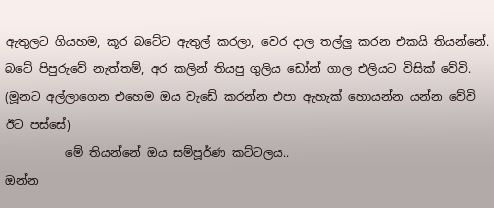ඇතුලට ගියහම, කූර බටේට ඇතුල් කරලා, වෙර දාල තල්ලු කරන එකයි තියන්නේ. බටේ පිපුරුවේ නැත්තම්, අර කලින් තියපු ගුලිය ඩෝන් ගාල එලියට විසික් වේවි. (මූනට අල්ලාගෙන එහෙම ඔය වැඩේ කරන්න එපා ඇහැක් හොයන්න යන්න වේවි ඊට පස්සේ)
          මේ තියන්නේ ඔය සම්පූර්ණ කට්ටලය..
ඔන්න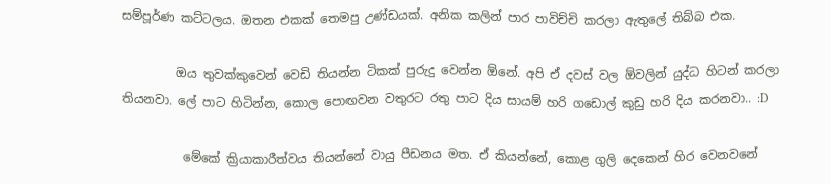සම්පූර්ණ කට්ටලය. ඔතන එකක් තෙමපු උණ්ඩයක්. අනික කලින් පාර පාවිච්චි කරලා ඇතුලේ තිබ්බ එක.

         ඔය තුවක්කුවෙන් වෙඩි තියන්න ටිකක් පුරුදු වෙන්න ඕනේ. අපි ඒ දවස් වල ඕවලින් යුද්ධ හිටන් කරලා තියනවා. ලේ පාට හිටින්න, කොල පොඟවන වතුරට රතු පාට දිය සායම් හරි ගඩොල් කුඩු හරි දිය කරනවා.. :D

          මේකේ ක්‍රියාකාරීත්වය තියන්නේ වායු පීඩනය මත. ඒ කියන්නේ, කොළ ගුලි දෙකෙන් හිර වෙනවනේ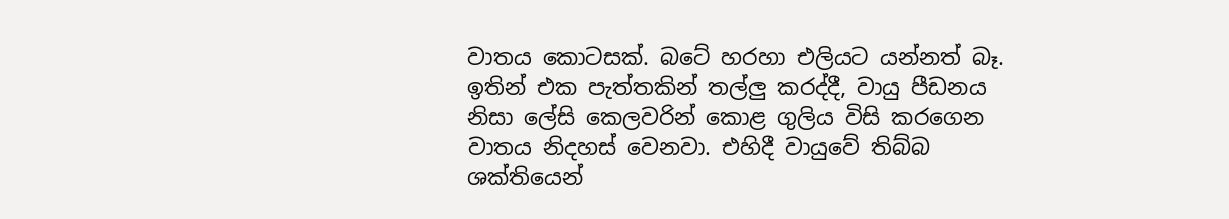වාතය කොටසක්. බටේ හරහා එලියට යන්නත් බෑ. ඉතින් එක පැත්තකින් තල්ලු කරද්දී, වායු පීඩනය නිසා ලේසි කෙලවරින් කොළ ගුලිය විසි කරගෙන වාතය නිදහස් වෙනවා. එහිදී වායුවේ තිබ්බ ශක්තියෙන්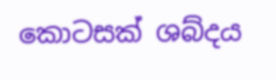කොටසක් ශබ්දය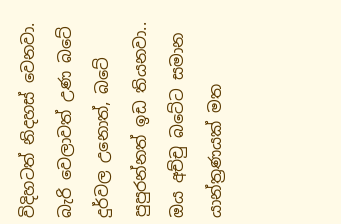විදිහටත් නිදහස් වෙනවා. බැරි වෙලාවත් උණ බටේ දුර්වල උනොත්, බටේ පුපුරන්නත් ඉඩ තියනවා.. ඔය අච්චු බටේට සමාන යාන්ත්‍රණයක් මත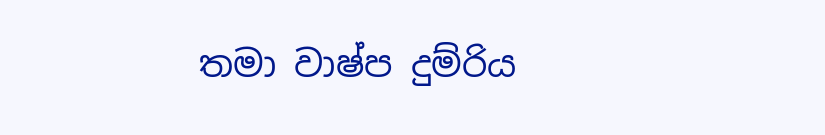තමා වාෂ්ප දුම්රිය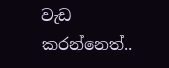වැඩ කරන්නෙත්..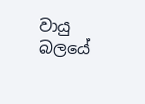වායු බලයේ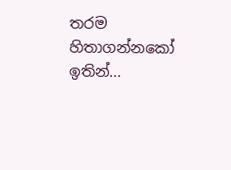තරම හිතාගන්නකෝ ඉතින්...